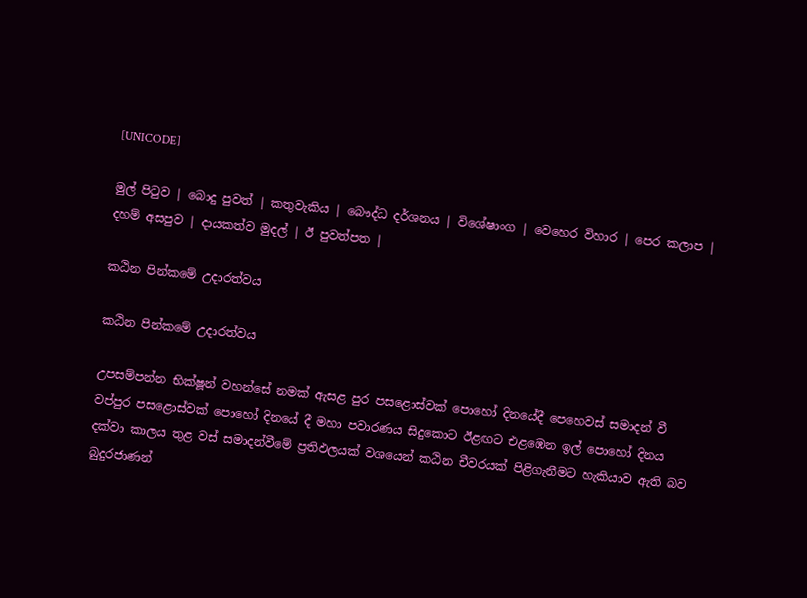[UNICODE]

මුල් පිටුව | බොදු පුවත් | කතුවැකිය | බෞද්ධ දර්ශනය | විශේෂාංග | වෙහෙර විහාර | පෙර කලාප | දහම් අසපුව | දායකත්ව මුදල් | ඊ පුවත්පත |

කඨින පින්කමේ උදාරත්වය

කඨින පින්කමේ උදාරත්වය

උපසම්පන්න භික්ෂූන් වහන්සේ නමක් ඇසළ පුර පසළොස්වක් පොහෝ දිනයේදී පෙහෙවස් සමාදන් වී වප්පුර පසළොස්වක් පොහෝ දිනයේ දී මහා පවාරණය සිදුකොට ඊළඟට එළඹෙන ඉල් පොහෝ දිනය දක්වා කාලය තුළ වස් සමාදන්වීමේ ප්‍රතිඵලයක් වශයෙන් කඨින චීවරයක් පිළිගැනීමට හැකියාව ඇති බව බුදුරජාණන්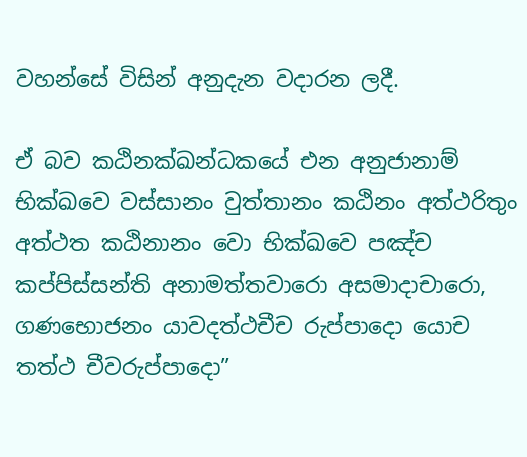වහන්සේ විසින් අනුදැන වදාරන ලදී.

ඒ බව කඨිනක්ඛන්ධකයේ එන අනුජානාම් භික්ඛවෙ වස්සානං වුත්තානං කඨිනං අත්ථරිතුං අත්ථත කඨිනානං වො භික්ඛවෙ පඤ්ච කප්පිස්සන්ති අනාමත්තවාරො අසමාදාචාරො, ගණභොජනං යාවදත්ථචීච රුප්පාදො යොච තත්ථ චීවරුප්පාදො”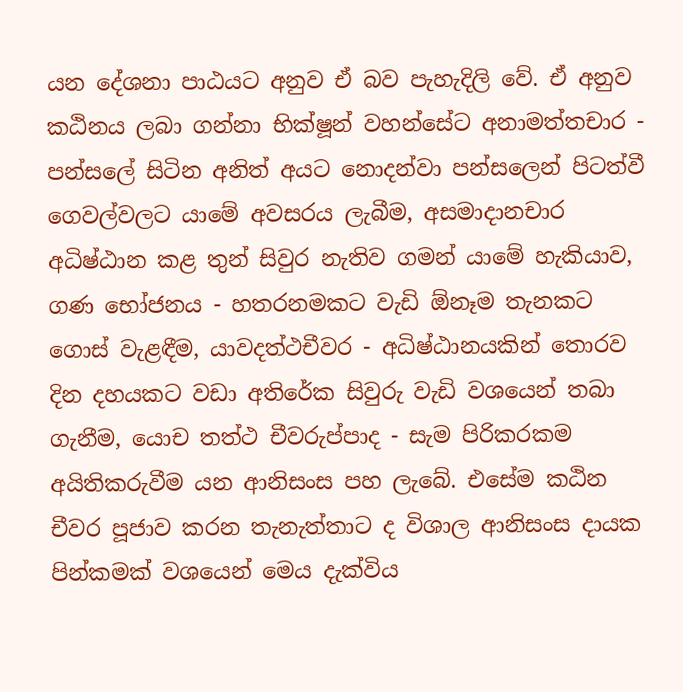යන දේශනා පාඨයට අනුව ඒ බව පැහැදිලි වේ. ඒ අනුව කඨිනය ලබා ගන්නා භික්ෂූන් වහන්සේට අනාමත්තචාර - පන්සලේ සිටින අනිත් අයට නොදන්වා පන්සලෙන් පිටත්වී ගෙවල්වලට යාමේ අවසරය ලැබීම, අසමාදානචාර අධිෂ්ඨාන කළ තුන් සිවුර නැතිව ගමන් යාමේ හැකියාව, ගණ භෝජනය - හතරනමකට වැඩි ඕනෑම තැනකට ගොස් වැළඳීම, යාවදත්ථචීවර - අධිෂ්ඨානයකින් තොරව දින දහයකට වඩා අතිරේක සිවුරු වැඩි වශයෙන් තබා ගැනීම, යොච තත්ථ චීවරුප්පාද - සැම පිරිකරකම අයිතිකරුවීම යන ආනිසංස පහ ලැබේ. එසේම කඨින චීවර පූජාව කරන තැනැත්තාට ද විශාල ආනිසංස දායක පින්කමක් වශයෙන් මෙය දැක්විය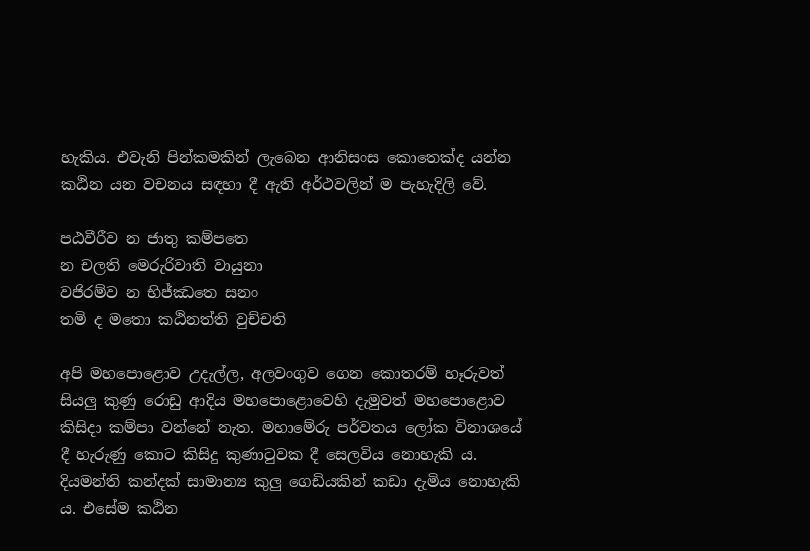හැකිය. එවැනි පින්කමකින් ලැබෙන ආනිසංස කොතෙක්ද යන්න කඨින යන වචනය සඳහා දී ඇති අර්ථවලින් ම පැහැදිලි වේ.

පඨවීරීව න ජාතු කම්පතෙ
න චලති මෙරුරිවාති වායුනා
වජිරම්ව න භිජ්ඣතෙ සනං
තමි ද මතො කඨිනත්ති වුච්චති

අපි මහපොළොව උදැල්ල, අලවංගුව ගෙන කොතරම් හෑරුවත් සියලු කුණු රොඩු ආදිය මහපොළොවෙහි දැමුවත් මහපොළොව කිසිදා කම්පා වන්නේ නැත. මහාමේරු පර්වතය ලෝක විනාශයේ දී හැරුණු කොට කිසිදු කුණාටුවක දී සෙලවිය නොහැකි ය. දියමන්ති කන්දක් සාමාන්‍ය කුලු ගෙඩියකින් කඩා දැමිය නොහැකි ය. එසේම කඨින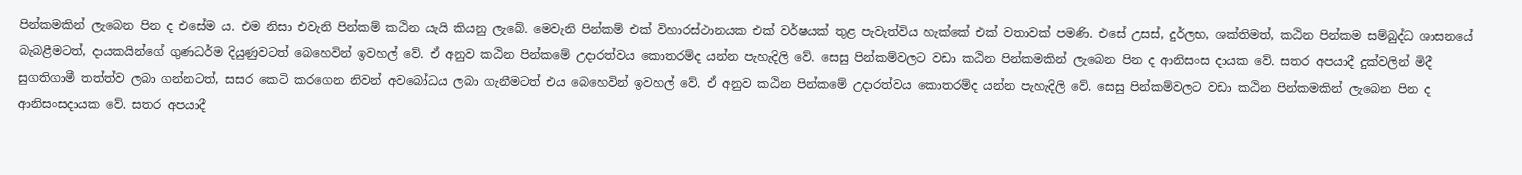පින්කමකින් ලැබෙන පින ද එසේම ය. එම නිසා එවැනි පින්කම් කඨින යැයි කියනු ලැබේ. මෙවැනි පින්කම් එක් විහාරස්ථානයක එක් වර්ෂයක් තුළ පැවැත්විය හැක්කේ එක් වතාවක් පමණි. එසේ උසස්, දුර්ලභ, ශක්තිමත්, කඨින පින්කම සම්බුද්ධ ශාසනයේ බැබළීමටත්, දායකයින්ගේ ගුණධර්ම දියුණුවටත් බෙහෙවින් ඉවහල් වේ. ඒ අනුව කඨින පින්කමේ උදාරත්වය කොතරම්ද යන්න පැහැදිලි වේ. සෙසු පින්කම්වලට වඩා කඨින පින්කමකින් ලැබෙන පින ද ආනිසංස දායක වේ. සතර අපයාදී දුක්වලින් මිදී සුගතිගාමී තත්ත්ව ලබා ගන්නටත්, සසර කෙටි කරගෙන නිවන් අවබෝධය ලබා ගැනීමටත් එය බෙහෙවින් ඉවහල් වේ. ඒ අනුව කඨින පින්කමේ උදාරත්වය කොතරම්ද යන්න පැහැදිලි වේ. සෙසු පින්කම්වලට වඩා කඨින පින්කමකින් ලැබෙන පින ද ආනිසංසදායක වේ. සතර අපයාදී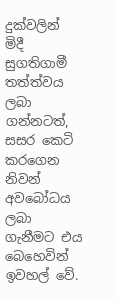දුක්වලින් මිදී සුගතිගාමී තත්ත්වය ලබා ගන්නටත්, සසර කෙටි කරගෙන නිවන් අවබෝධය ලබා ගැනීමට එය බෙහෙවින් ඉවහල් වේ.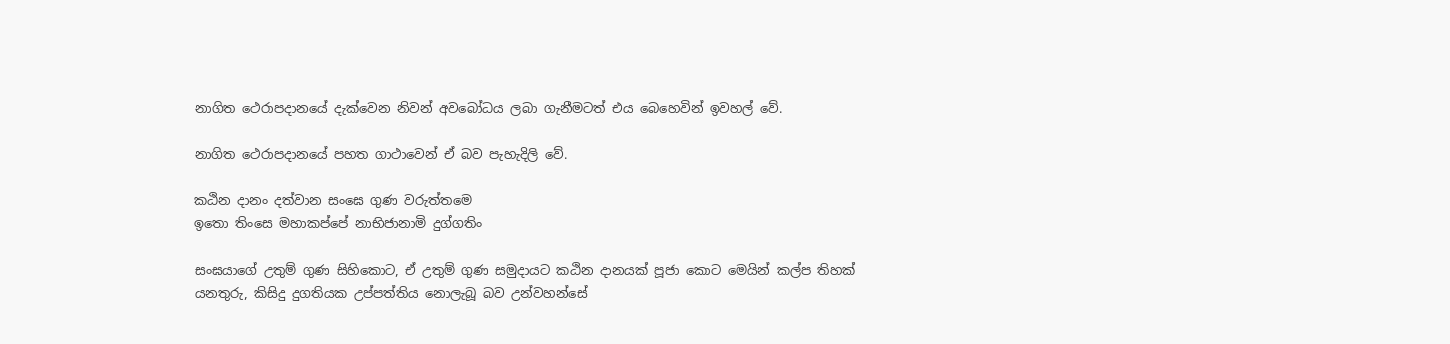නාගිත ථෙරාපදානයේ දැක්වෙන නිවන් අවබෝධය ලබා ගැනීමටත් එය බෙහෙවින් ඉවහල් වේ.

නාගිත ථෙරාපදානයේ පහත ගාථාවෙන් ඒ බව පැහැදිලි වේ.

කඨින දානං දත්වාන සංඝෙ ගුණ වරුත්තමෙ
ඉතො තිංසෙ මහාකප්පේ නාභිජානාමි දුග්ගතිං

සංඝයාගේ උතුම් ගුණ සිහිකොට, ඒ උතුම් ගුණ සමුදායට කඨින දානයක් පූජා කොට මෙයින් කල්ප තිහක් යනතුරු, කිසිදු දුගතියක උප්පත්තිය නොලැබූ බව උන්වහන්සේ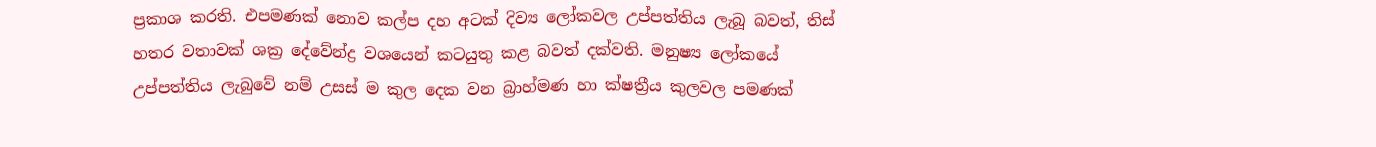ප්‍රකාශ කරති. එපමණක් නොව කල්ප දහ අටක් දිව්‍ය ලෝකවල උප්පත්තිය ලැබූ බවත්, තිස් හතර වතාවක් ශක්‍ර දේවේන්ද්‍ර වශයෙන් කටයුතු කළ බවත් දක්වති. මනුෂ්‍ය ලෝකයේ උප්පත්තිය ලැබුවේ නම් උසස් ම කුල දෙක වන බ්‍රාහ්මණ හා ක්ෂත්‍රීය කුලවල පමණක්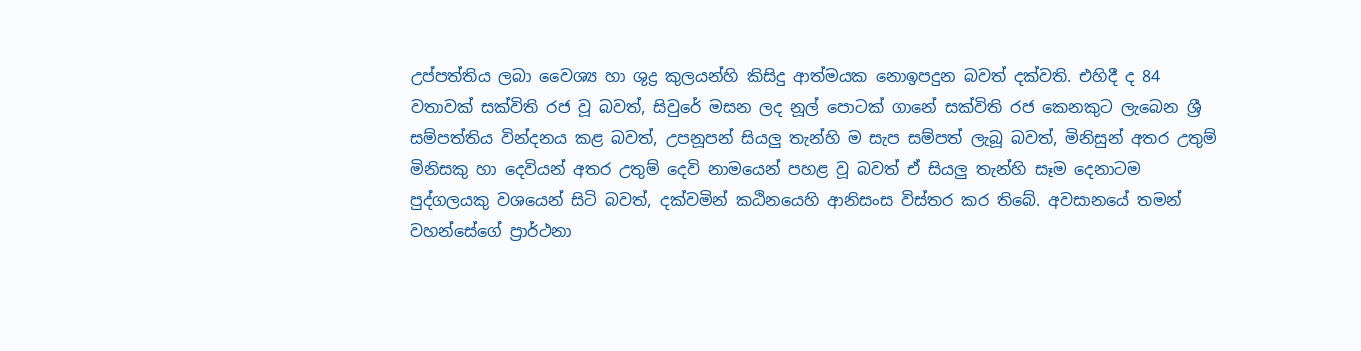උප්පත්තිය ලබා වෛශ්‍ය හා ශුද්‍ර කුලයන්හි කිසිදු ආත්මයක නොඉපදුන බවත් දක්වති. එහිදී ද 84 වතාවක් සක්විති රජ වූ බවත්, සිවුරේ මසන ලද නූල් පොටක් ගානේ සක්විති රජ කෙනකුට ලැබෙන ශ්‍රී සම්පත්තිය වින්දනය කළ බවත්, උපනූපන් සියලු තැන්හි ම සැප සම්පත් ලැබූ බවත්, මිනිසුන් අතර උතුම් මිනිසකු හා දෙවියන් අතර උතුම් දෙවි නාමයෙන් පහළ වූ බවත් ඒ සියලු තැන්හි සෑම දෙනාටම පුද්ගලයකු වශයෙන් සිටි බවත්, දක්වමින් කඨිනයෙහි ආනිසංස විස්තර කර තිබේ. අවසානයේ තමන් වහන්සේගේ ප්‍රාර්ථනා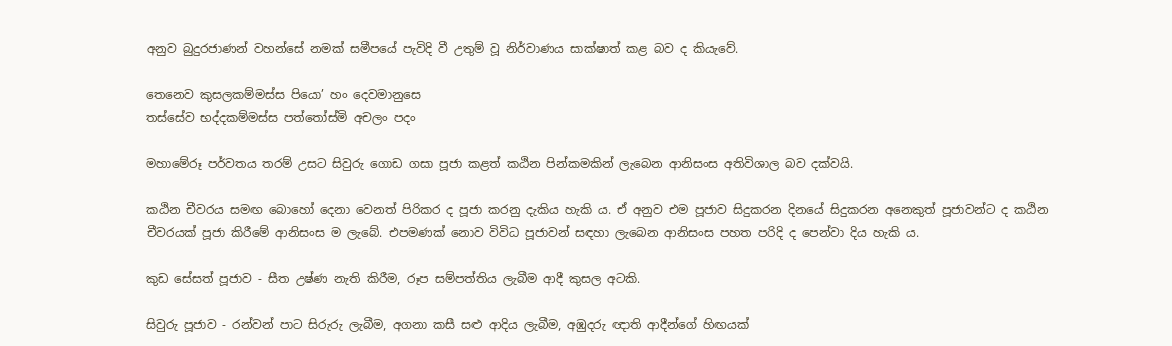අනුව බුදුරජාණන් වහන්සේ නමක් සමීපයේ පැවිදි වී උතුම් වූ නිර්වාණය සාක්ෂාත් කළ බව ද කියැවේ.

තෙනෙව කුසලකම්මස්ස පියො’ හං දෙවමානුසෙ
තස්සේව භද්දකම්මස්ස පත්තෝස්මි අචලං පදං

මහාමේරූ පර්වතය තරම් උසට සිවුරු ගොඩ ගසා පූජා කළත් කඨින පින්කමකින් ලැබෙන ආනිසංස අතිවිශාල බව දක්වයි.

කඨින චීවරය සමඟ බොහෝ දෙනා වෙනත් පිරිකර ද පූජා කරනු දැකිය හැකි ය. ඒ අනුව එම පූජාව සිදුකරන දිනයේ සිදුකරන අනෙකුත් පූජාවන්ට ද කඨින චීවරයක් පූජා කිරීමේ ආනිසංස ම ලැබේ. එපමණක් නොව විවිධ පූජාවන් සඳහා ලැබෙන ආනිසංස පහත පරිදි ද පෙන්වා දිය හැකි ය.

කුඩ සේසත් පූජාව - සීත උෂ්ණ නැති කිරීම, රූප සම්පත්තිය ලැබීම ආදී කුසල අටකි.

සිවුරු පූජාව - රන්වන් පාට සිරුරු ලැබීම, අගනා කසී සළු ආදිය ලැබීම, අඹුදරු ඥාති ආදීන්ගේ හිඟයක්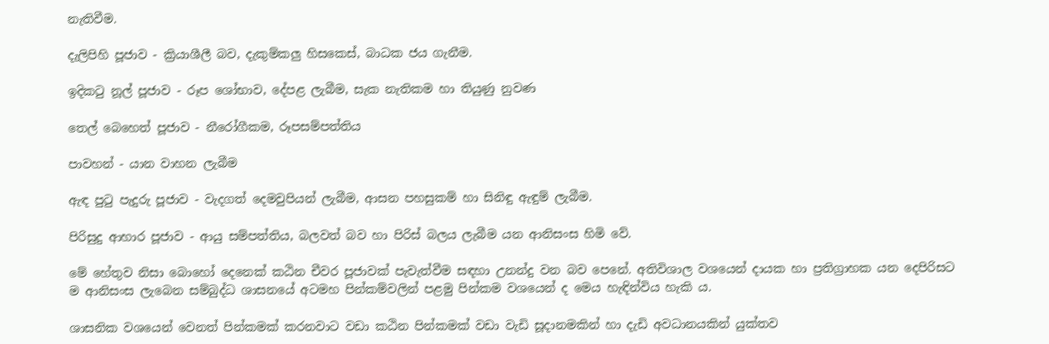නැතිවීම.

දැලිපිහි පූජාව - ක්‍රියාශීලී බව, දැකුම්කලු හිසකෙස්, බාධක ජය ගැනීම.

ඉදිකටු නූල් පූජාව - රූප ශෝභාව, දේපළ ලැබීම, සැක නැතිකම හා තියුණු නුවණ

තෙල් බෙහෙත් පූජාව - නීරෝගීකම, රූපසම්පත්තිය

පාවහන් - යාන වාහන ලැබීම

ඇඳ පුටු පැදුරු පූජාව - වැදගත් දෙමවුපියන් ලැබීම, ආසන පහසුකම් හා සිනිඳු ඇඳුම් ලැබීම.

පිරිසුදු ආහාර පූජාව - ආයු සම්පත්තිය, බලවත් බව හා පිරිස් බලය ලැබීම යන ආනිසංස හිමි වේ.

මේ හේතුව නිසා බොහෝ දෙනෙක් කඨින චීවර පූජාවක් පැවැත්වීම සඳහා උනන්දු වන බව පෙනේ. අතිවිශාල වශයෙන් දායක හා ප්‍රතිග්‍රාහක යන දෙපිරිසට ම ආනිසංස ලැබෙන සම්බුද්ධ ශාසනයේ අටමහ පින්කම්වලින් පළමු පින්කම වශයෙන් ද මෙය හැඳින්විය හැකි ය.

ශාසනික වශයෙන් වෙනත් පින්කමක් කරනවාට වඩා කඨින පින්කමක් වඩා වැඩි සූදානමකින් හා දැඩි අවධානයකින් යුක්තව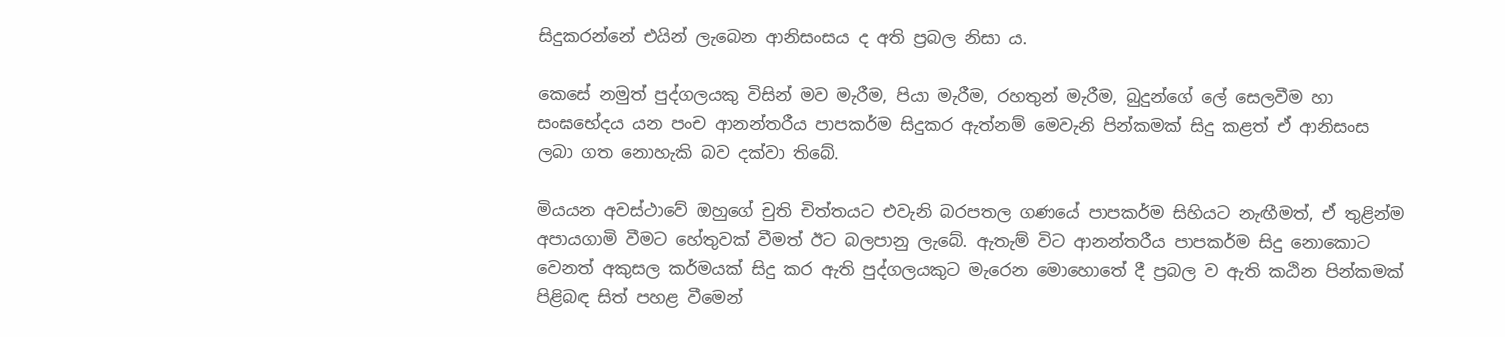සිදුකරන්නේ එයින් ලැබෙන ආනිසංසය ද අති ප්‍රබල නිසා ය.

කෙසේ නමුත් පුද්ගලයකු විසින් මව මැරීම, පියා මැරීම, රහතුන් මැරීම, බුදුන්ගේ ලේ සෙලවීම හා සංඝභේදය යන පංච ආනන්තරීය පාපකර්ම සිදුකර ඇත්නම් මෙවැනි පින්කමක් සිදු කළත් ඒ ආනිසංස ලබා ගත නොහැකි බව දක්වා තිබේ.

මියයන අවස්ථාවේ ඔහුගේ චුති චිත්තයට එවැනි බරපතල ගණයේ පාපකර්ම සිහියට නැඟීමත්, ඒ තුළින්ම අපායගාමි වීමට හේතුවක් වීමත් ඊට බලපානු ලැබේ. ඇතැම් විට ආනන්තරීය පාපකර්ම සිදු නොකොට වෙනත් අකුසල කර්මයක් සිදු කර ඇති පුද්ගලයකුට මැරෙන මොහොතේ දී ප්‍රබල ව ඇති කඨින පින්කමක් පිළිබඳ සිත් පහළ වීමෙන්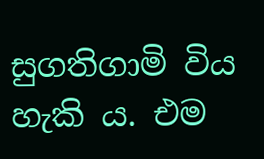සුගතිගාමි විය හැකි ය. එම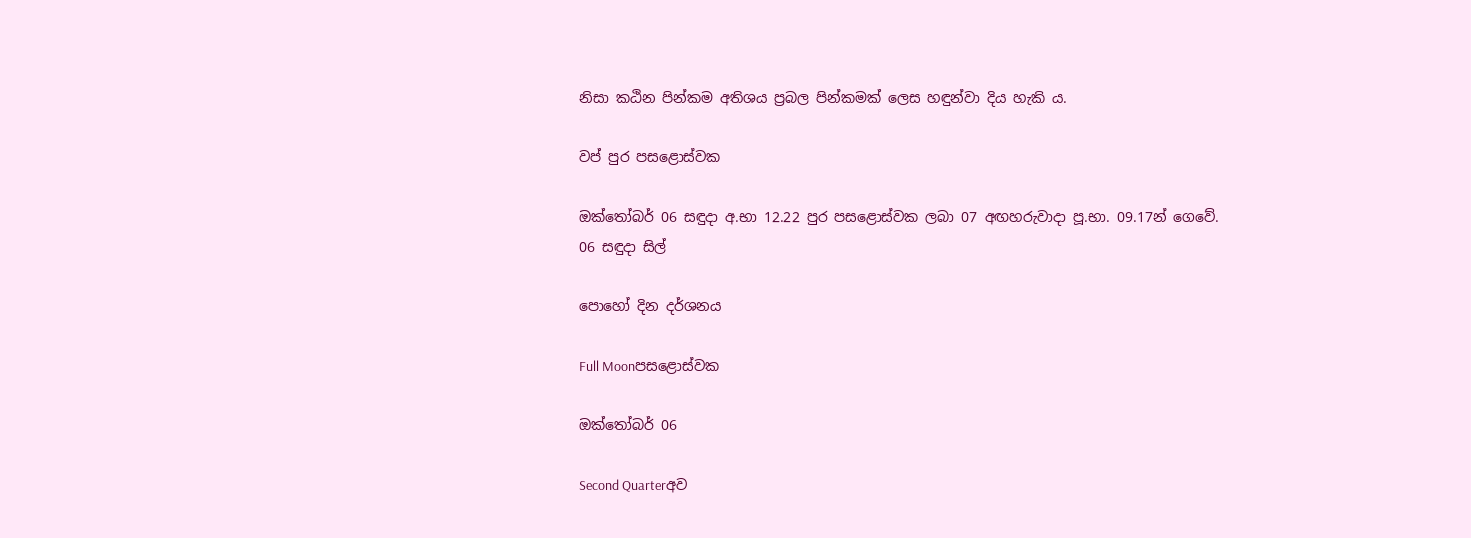නිසා කඨින පින්කම අතිශය ප්‍රබල පින්කමක් ලෙස හඳුන්වා දිය හැකි ය.

වප් පුර පසළොස්වක

ඔක්තෝබර් 06 සඳුදා අ.භා 12.22 පුර පසළොස්වක ලබා 07 අඟහරුවාදා පූ.භා. 09.17න් ගෙවේ.
06 සඳුදා සිල්

පොහෝ දින දර්ශනය

Full Moonපසළොස්වක

ඔක්තෝබර් 06

Second Quarterඅව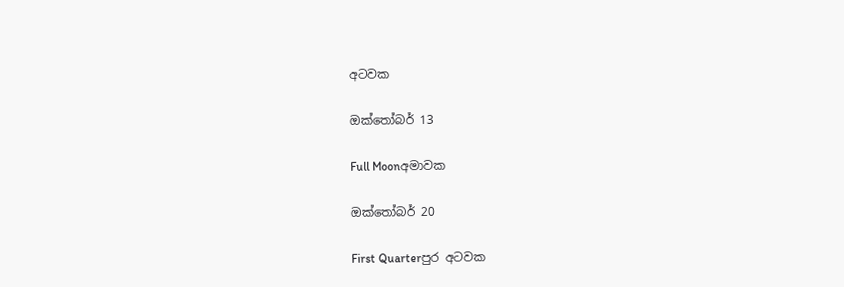අටවක

ඔක්තෝබර් 13

Full Moonඅමාවක

ඔක්තෝබර් 20

First Quarterපුර අටවක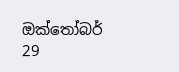ඔක්තෝබර් 29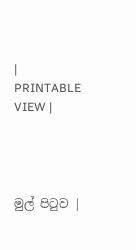|   PRINTABLE VIEW |




මුල් පිටුව |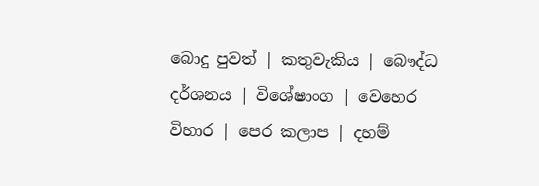බොදු පුවත් | කතුවැකිය | බෞද්ධ දර්ශනය | විශේෂාංග | වෙහෙර විහාර | පෙර කලාප | දහම්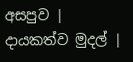අසපුව | දායකත්ව මුදල් |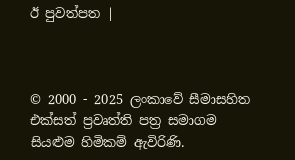ඊ පුවත්පත |



© 2000 - 2025 ලංකාවේ සීමාසහිත එක්සත් ප්‍රවෘත්ති පත්‍ර සමාගම
සියළුම හිමිකම් ඇවිරිණි.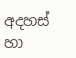අදහස් හා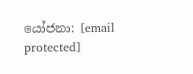යෝජනා: [email protected]